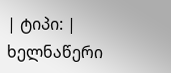| ტიპი: | ხელნაწერი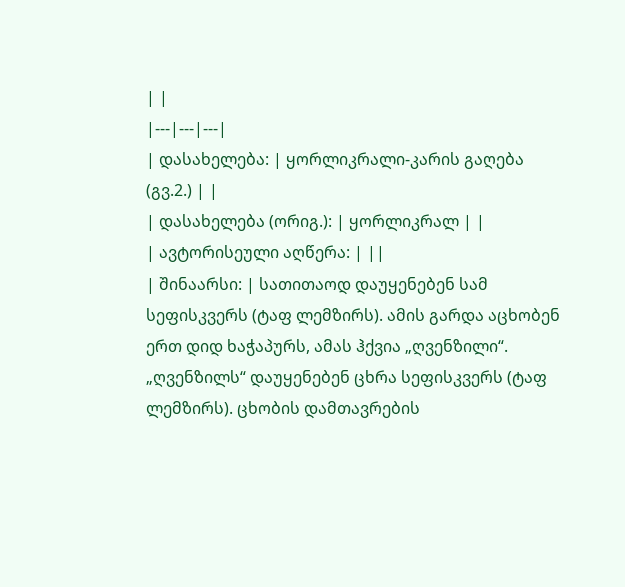| |
|---|---|---|
| დასახელება: | ყორლიკრალი-კარის გაღება (გვ.2.) | |
| დასახელება (ორიგ.): | ყორლიკრალ | |
| ავტორისეული აღწერა: | ||
| შინაარსი: | სათითაოდ დაუყენებენ სამ სეფისკვერს (ტაფ ლემზირს). ამის გარდა აცხობენ ერთ დიდ ხაჭაპურს, ამას ჰქვია „ღვენზილი“. „ღვენზილს“ დაუყენებენ ცხრა სეფისკვერს (ტაფ ლემზირს). ცხობის დამთავრების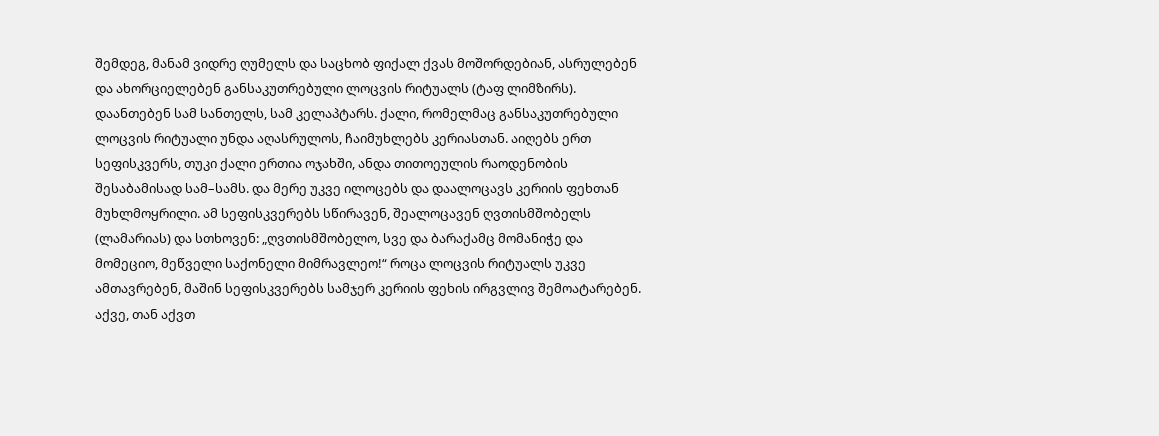შემდეგ, მანამ ვიდრე ღუმელს და საცხობ ფიქალ ქვას მოშორდებიან, ასრულებენ და ახორციელებენ განსაკუთრებული ლოცვის რიტუალს (ტაფ ლიმზირს). დაანთებენ სამ სანთელს, სამ კელაპტარს. ქალი, რომელმაც განსაკუთრებული ლოცვის რიტუალი უნდა აღასრულოს, ჩაიმუხლებს კერიასთან. აიღებს ერთ სეფისკვერს, თუკი ქალი ერთია ოჯახში, ანდა თითოეულის რაოდენობის შესაბამისად სამ–სამს. და მერე უკვე ილოცებს და დაალოცავს კერიის ფეხთან მუხლმოყრილი. ამ სეფისკვერებს სწირავენ, შეალოცავენ ღვთისმშობელს (ლამარიას) და სთხოვენ: „ღვთისმშობელო, სვე და ბარაქამც მომანიჭე და მომეციო, მეწველი საქონელი მიმრავლეო!“ როცა ლოცვის რიტუალს უკვე ამთავრებენ, მაშინ სეფისკვერებს სამჯერ კერიის ფეხის ირგვლივ შემოატარებენ. აქვე, თან აქვთ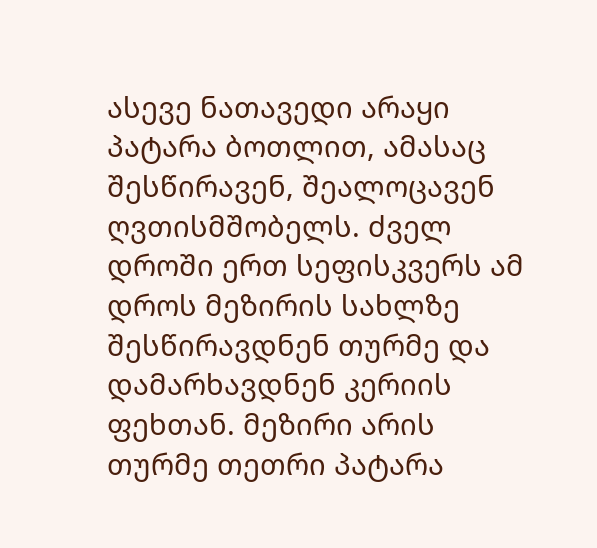ასევე ნათავედი არაყი პატარა ბოთლით, ამასაც შესწირავენ, შეალოცავენ ღვთისმშობელს. ძველ დროში ერთ სეფისკვერს ამ დროს მეზირის სახლზე შესწირავდნენ თურმე და დამარხავდნენ კერიის ფეხთან. მეზირი არის თურმე თეთრი პატარა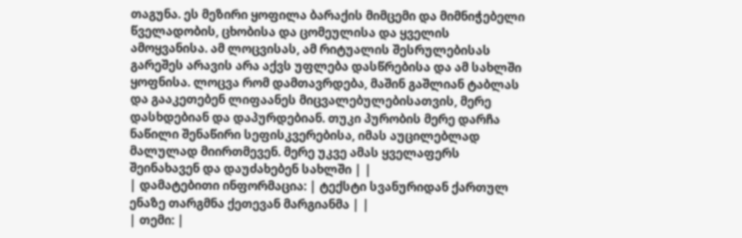თაგუნა. ეს მეზირი ყოფილა ბარაქის მიმცემი და მიმნიჭებელი წველადობის, ცხობისა და ცომეულისა და ყველის ამოყვანისა. ამ ლოცვისას, ამ რიტუალის შესრულებისას გარეშეს არავის არა აქვს უფლება დასწრებისა და ამ სახლში ყოფნისა. ლოცვა რომ დამთავრდება, მაშინ გაშლიან ტაბლას და გააკეთებენ ლიფაანეს მიცვალებულებისათვის, მერე დასხდებიან და დაპურდებიან. თუკი პურობის მერე დარჩა ნაწილი შენაწირი სეფისკვერებისა, იმას აუცილებლად მალულად მიირთმევენ. მერე უკვე ამას ყველაფერს შეინახავენ და დაუძახებენ სახლში | |
| დამატებითი ინფორმაცია: | ტექსტი სვანურიდან ქართულ ენაზე თარგმნა ქეთევან მარგიანმა | |
| თემი: |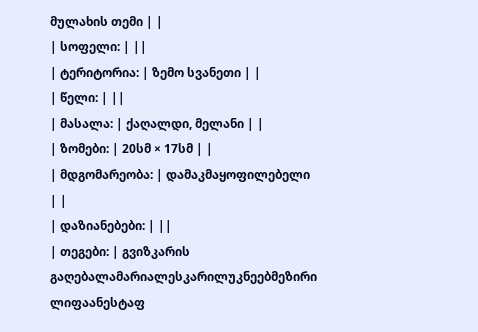მულახის თემი | |
| სოფელი: | ||
| ტერიტორია: | ზემო სვანეთი | |
| წელი: | ||
| მასალა: | ქაღალდი, მელანი | |
| ზომები: | 20სმ × 17სმ | |
| მდგომარეობა: | დამაკმაყოფილებელი | |
| დაზიანებები: | ||
| თეგები: | გვიზკარის გაღებალამარიალესკარილუკნეებმეზირი ლიფაანესტაფ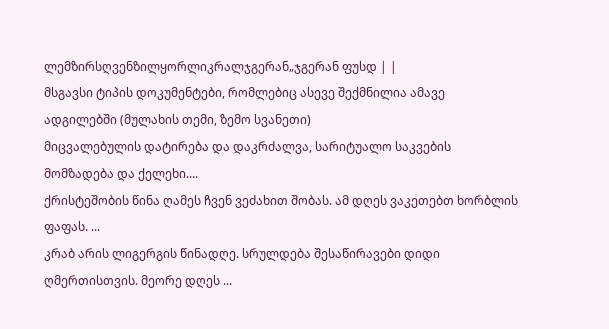ლემზირსღვენზილყორლიკრალჯგერან„ჯგერან ფუსდ | |
მსგავსი ტიპის დოკუმენტები, რომლებიც ასევე შექმნილია ამავე ადგილებში (მულახის თემი, ზემო სვანეთი)
მიცვალებულის დატირება და დაკრძალვა, სარიტუალო საკვების მომზადება და ქელეხი....
ქრისტეშობის წინა ღამეს ჩვენ ვეძახით შობას. ამ დღეს ვაკეთებთ ხორბლის ფაფას. ...
კრაბ არის ლიგერგის წინადღე. სრულდება შესაწირავები დიდი ღმერთისთვის. მეორე დღეს ...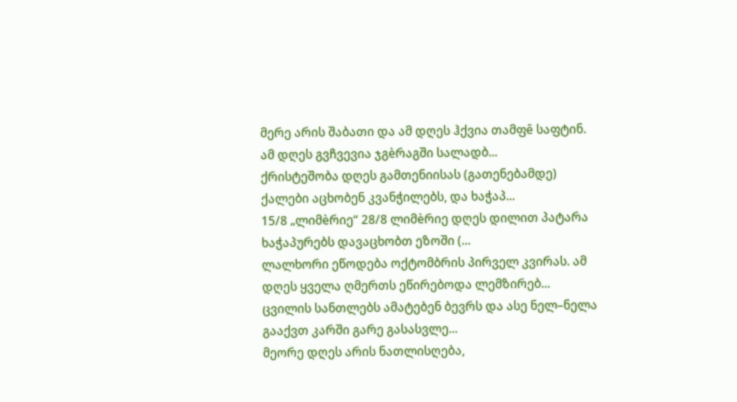მერე არის შაბათი და ამ დღეს ჰქვია თამფê საფტინ. ამ დღეს გვჩვევია ჯგèრაგში სალადბ...
ქრისტეშობა დღეს გამთენიისას (გათენებამდე) ქალები აცხობენ კვანჭილებს, და ხაჭაპ...
15/8 „ლიმèრიე“ 28/8 ლიმèრიე დღეს დილით პატარა ხაჭაპურებს დავაცხობთ ეზოში (...
ლალხორი ეწოდება ოქტომბრის პირველ კვირას. ამ დღეს ყველა ღმერთს ეწირებოდა ლემზირებ...
ცვილის სანთლებს ამატებენ ბევრს და ასე ნელ–ნელა გააქვთ კარში გარე გასასვლე...
მეორე დღეს არის ნათლისღება,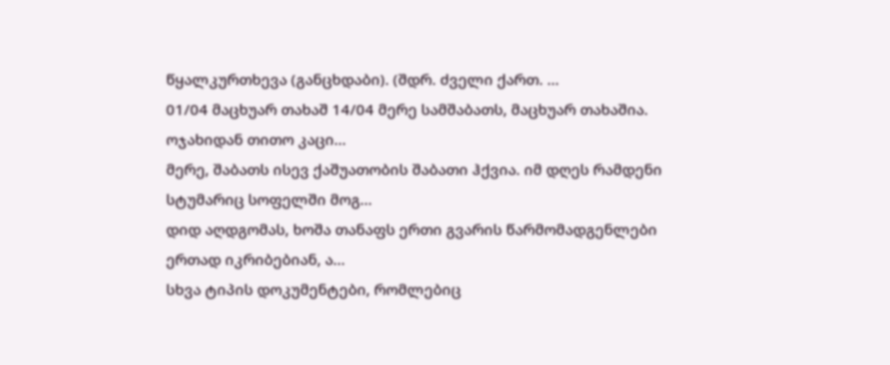წყალკურთხევა (განცხდაბი). (შდრ. ძველი ქართ. ...
01/04 მაცხუარ თახაშ 14/04 მერე სამშაბათს, მაცხუარ თახაშია. ოჯახიდან თითო კაცი...
მერე, შაბათს ისევ ქაშუათობის შაბათი ჰქვია. იმ დღეს რამდენი სტუმარიც სოფელში მოგ...
დიდ აღდგომას, ხოშა თანაფს ერთი გვარის წარმომადგენლები ერთად იკრიბებიან, ა...
სხვა ტიპის დოკუმენტები, რომლებიც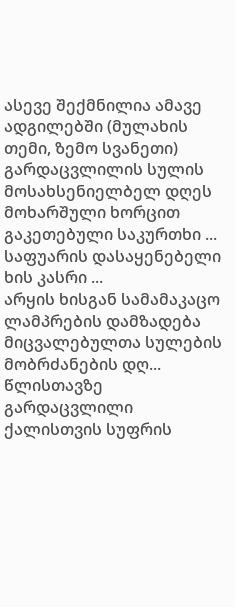ასევე შექმნილია ამავე ადგილებში (მულახის თემი, ზემო სვანეთი)
გარდაცვლილის სულის მოსახსენიელბელ დღეს მოხარშული ხორცით გაკეთებული საკურთხი ...
საფუარის დასაყენებელი ხის კასრი ...
არყის ხისგან სამამაკაცო ლამპრების დამზადება მიცვალებულთა სულების მობრძანების დღ...
წლისთავზე გარდაცვლილი ქალისთვის სუფრის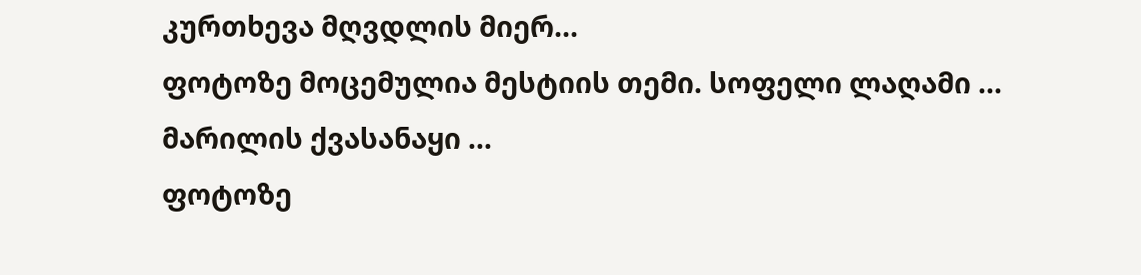კურთხევა მღვდლის მიერ...
ფოტოზე მოცემულია მესტიის თემი. სოფელი ლაღამი ...
მარილის ქვასანაყი ...
ფოტოზე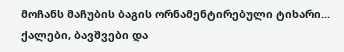მოჩანს მაჩუბის ბაგის ორნამენტირებული ტიხარი...
ქალები, ბავშვები და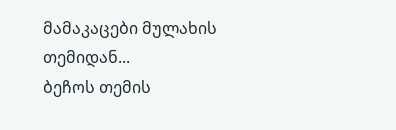მამაკაცები მულახის თემიდან...
ბეჩოს თემის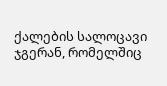ქალების სალოცავი ჯგერან, რომელშიც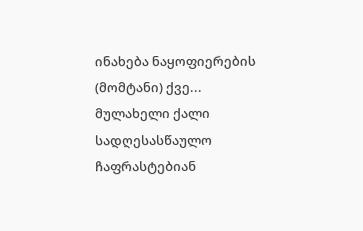ინახება ნაყოფიერების (მომტანი) ქვე...
მულახელი ქალი სადღესასწაულო ჩაფრასტებიან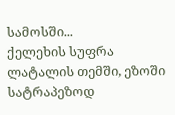სამოსში...
ქელეხის სუფრა ლატალის თემში, ეზოში სატრაპეზოდ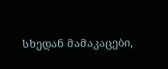სხედან მამაკაცები,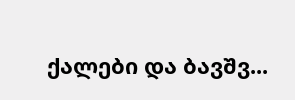ქალები და ბავშვ...